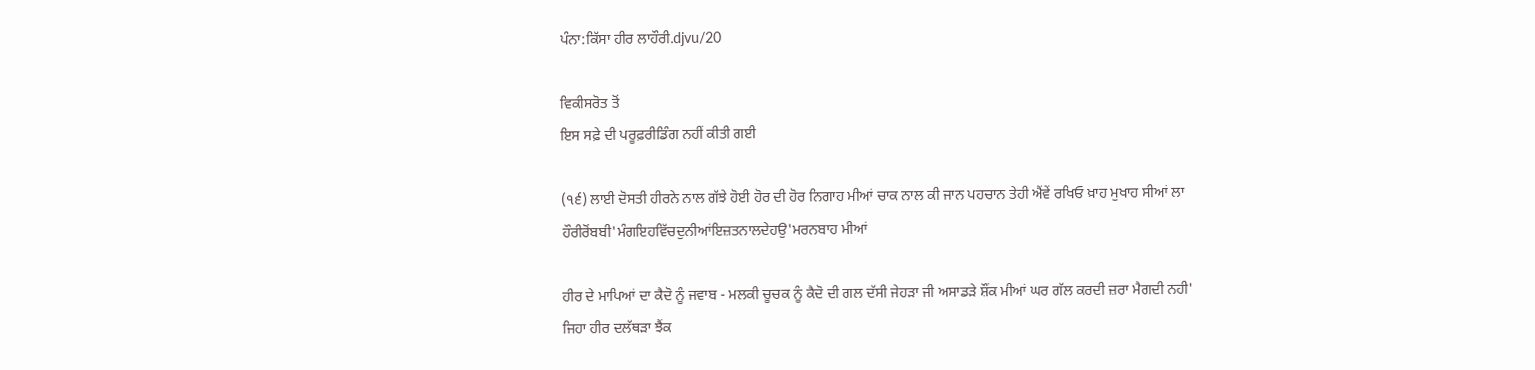ਪੰਨਾ:ਕਿੱਸਾ ਹੀਰ ਲਾਹੌਰੀ.djvu/20

ਵਿਕੀਸਰੋਤ ਤੋਂ
ਇਸ ਸਫ਼ੇ ਦੀ ਪਰੂਫ਼ਰੀਡਿੰਗ ਨਹੀਂ ਕੀਤੀ ਗਈ

(੧੬) ਲਾਈ ਦੋਸਤੀ ਹੀਰਨੇ ਨਾਲ ਗੱਝੇ ਹੋਈ ਹੋਰ ਦੀ ਹੋਰ ਨਿਗਾਹ ਮੀਆਂ ਚਾਕ ਨਾਲ ਕੀ ਜਾਨ ਪਹਚਾਨ ਤੇਹੀ ਐਂਵੇਂ ਰਖਿਓ ਖ਼ਾਹ ਮੁਖਾਹ ਸੀਆਂ ਲਾ ਹੌਰੀਰੋਂਬਬੀ'ਮੰਗਇਹਵਿੱਚਦੁਨੀਆਂਇਜ਼ਤਨਾਲਦੇਹਉ'ਮਰਨਬਾਹ ਮੀਆਂ

ਹੀਰ ਦੇ ਮਾਪਿਆਂ ਦਾ ਕੈਦੋ ਨੂੰ ਜਵਾਬ - ਮਲਕੀ ਚੂਚਕ ਨੂੰ ਕੈਦੋ ਦੀ ਗਲ ਦੱਸੀ ਜੇਹੜਾ ਜੀ ਅਸਾਡੜੇ ਸ਼ੌਂਕ ਮੀਆਂ ਘਰ ਗੱਲ ਕਰਦੀ ਜ਼ਰਾ ਮੈਗਦੀ ਨਹੀ' ਜਿਹਾ ਹੀਰ ਦਲੱਥੜਾ ਝੈਂਕ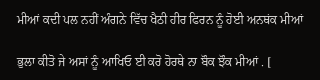ਮੀਆਂ ਕਦੀ ਪਲ ਨਹੀਂ ਅੰਗਨੇ ਵਿੱਚ ਖੈਠੀ ਹੀਰ ਫਿਰਨ ਨੂੰ ਹੋਈ ਅਨਥਂਕ ਮੀਆਂ

ਭੁਲਾ ਕੀਤੋ ਜੇ ਅਸਾਂ ਨੂੰ ਆਖਿਓ ਈ ਕਰੋ ਹੋਰਥੇ ਨਾ ਬੌਕ ਝੌਕ ਮੀਆਂ . [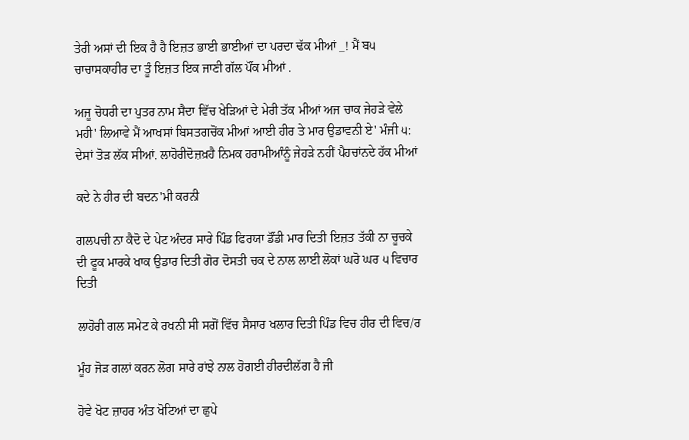ਤੇਰੀ ਅਸਾਂ ਦੀ ਇਕ ਹੈ ਹੈ ਇਜ਼ਤ ਭਾਈ ਭਾਈਆਂ ਦਾ ਪਰਦਾ ਢੱਕ ਮੀਆਂ _! ਮੈਂ ਬ੫ ਚਾਚਾਸਕਾਹੀਰ ਦਾ ਤੂੰ ਇਜ਼ਤ ਇਕ ਜਾਣੀ ਗੱਲ ਪੌਂਕ ਮੀਆਂ .

ਅਜੂ ਚੋਧਰੀ ਦਾ ਪੁਤਰ ਨਾਮ ਸੈਦਾ ਵਿੱਚ ਖੇੜਿਆਂ ਦੇ ਮੇਰੀ ਤੱਕ ਮੀਆਂ ਅਜ ਚਾਕ ਜੇਹੜੇ ਵੇਲੇ ਮਹੀ' ਲਿਆਵੇ ਮੈਂ ਆਖਸਾਂ ਬਿਸਤਗਚੋਂਕ ਮੀਆਂ ਆਈ ਹੀਰ ਤੇ ਮਾਰ ਉਡਾਵਨੀ ਏ' ਮੰਜੀ ੫: ਦੇਸਾਂ ਤੋੜ ਲੱਕ ਸੀਆਂ. ਲਾਹੋਰੀਦੋਜ਼ਖ਼ਹੈ ਨਿਮਕ ਹਰਾਮੀਆੰਨੂੰ ਜੇਹੜੇ ਨਹੀਂ ਪੈਹਚਾਂਨਦੇ ਹੱਕ ਮੀਆਂ

ਕਦੇ ਨੇ ਹੀਰ ਦੀ ਬਦਨ'ਮੀ ਕਰਨੀ

ਗਲਪਚੀ ਨਾ ਕੈਦੋ ਦੇ ਪੇਟ ਅੰਦਰ ਸਾਰੇ ਪਿੰਡ ਫਿਰਯਾ ਡੌਂਡੀ ਮਾਰ ਦਿਤੀ ਇਜ਼ਤ ਤੱਕੀ ਨਾ ਚੂਚਕੇ ਦੀ ਫੂਕ ਮਾਰਕੇ ਖਾਕ ਉਡਾਰ ਦਿਤੀ ਗੋਰ ਦੋਸਤੀ ਚਕ ਦੇ ਨਾਲ ਲਾਈ ਲੋਕਾਂ ਘਰੋ ਘਰ ੫ ਵਿਚਾਰ ਦਿਤੀ

ਲਾਹੋਰੀ ਗਲ ਸਮੇਟ ਕੇ ਰਖਨੀ ਸੀ ਸਗੋਂ ਵਿੱਚ ਸੈਸਾਰ ਖਲਾਰ ਦਿਤੀ ਪਿੰਡ ਵਿਚ ਹੀਰ ਦੀ ਵਿਚ/ਰ

ਮੂੰਹ ਜੋੜ ਗਲਾਂ ਕਰਨ ਲੋਗ ਸਾਰੇ ਰਾਂਝੇ ਨਾਲ ਹੋਗਈ ਹੀਰਦੀਲੱਗ ਹੈ ਜੀ

ਹੋਵੇ ਖੋਟ ਜ਼ਾਹਰ ਅੰਤ ਖੋਟਿਆਂ ਦਾ ਛੁਪੇ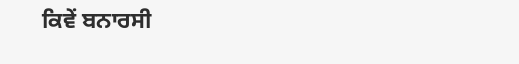ਕਿਵੇਂ ਬਨਾਰਸੀ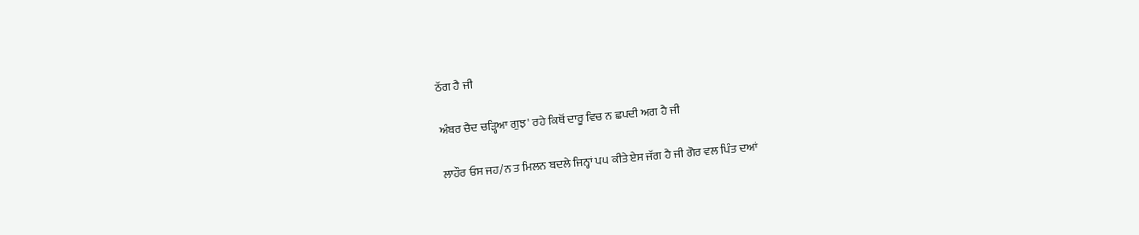ਠੱਗ ਹੈ ਜੀ

ਅੰਬਰ ਚੈਦ ਚੜ੍ਹਿਆ ਗੁਝ' ਰਹੇ ਕਿਥੋਂ ਦਾਰੂ ਵਿਚ ਨ ਛਪਦੀ ਅਗ ਹੈ ਜੀ

ਲਾਹੌਰ ਓਸ ਜਹ/ਨ ਤ ਮਿਲਨ ਬਦਲੇ ਜਿਨ੍ਹਾਂ ਪ੫ ਕੀਤੇ ਏਸ ਜੱਗ ਹੈ ਜੀ ਗੋਰ ਵਲ ਪਿੰਤ ਦਆਂ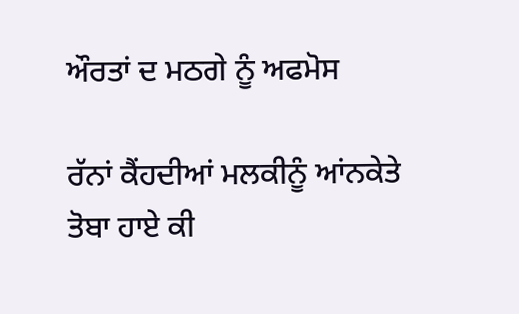ਔਰਤਾਂ ਦ ਮਠਗੇ ਨੂੰ ਅਫਮੋਸ

ਰੱਨਾਂ ਕੈਂਹਦੀਆਂ ਮਲਕੀਨੂੰ ਆਂਨਕੇਤੇ ਤੋਬਾ ਹਾਏ ਕੀ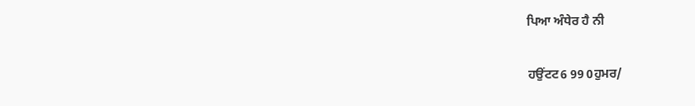ਪਿਆ ਅੰਧੇਰ ਹੈ ਨੀ

ਹਉਂਟਟ6 99 0ਹੁਮਰ/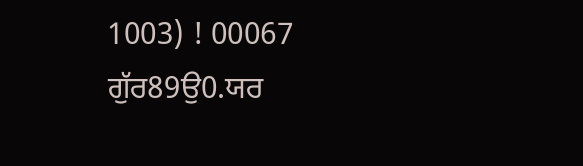1003) ! 00067 ਗੁੱਰ89ਉ0.ਯਰ